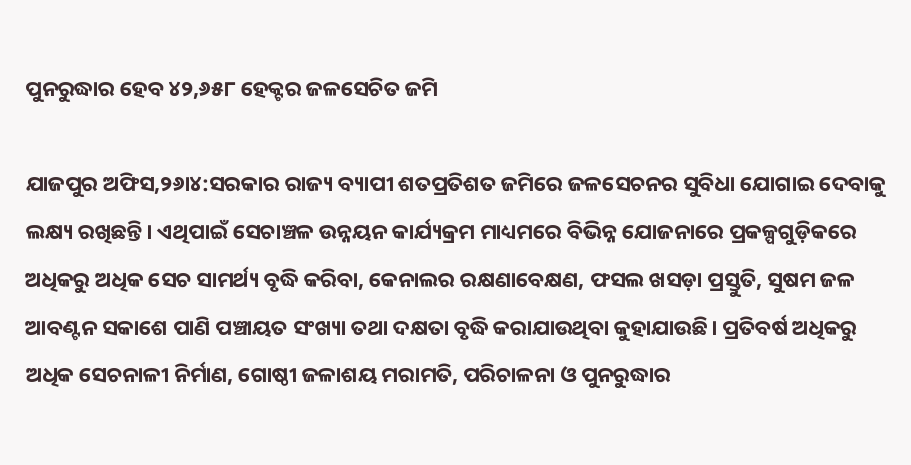ପୁନରୁଦ୍ଧାର ହେବ ୪୨,୬୫୮ ହେକ୍ଟର ଜଳସେଚିତ ଜମି

ଯାଜପୁର ଅଫିସ,୨୬ା୪:ସରକାର ରାଜ୍ୟ ବ୍ୟାପୀ ଶତପ୍ରତିଶତ ଜମିରେ ଜଳସେଚନର ସୁବିଧା ଯୋଗାଇ ଦେବାକୁ ଲକ୍ଷ୍ୟ ରଖିଛନ୍ତି। ଏଥିପାଇଁ ସେଚାଞ୍ଚଳ ଉନ୍ନୟନ କାର୍ଯ୍ୟକ୍ରମ ମାଧ୍ୟମରେ ବିଭିନ୍ନ ଯୋଜନାରେ ପ୍ରକଳ୍ପଗୁଡ଼ିକରେ ଅଧିକରୁ ଅଧିକ ସେଚ ସାମର୍ଥ୍ୟ ବୃଦ୍ଧି କରିବା, କେନାଲର ରକ୍ଷଣାବେକ୍ଷଣ, ଫସଲ ଖସଡ଼ା ପ୍ରସ୍ତୁତି, ସୁଷମ ଜଳ ଆବଣ୍ଟନ ସକାଶେ ପାଣି ପଞ୍ଚାୟତ ସଂଖ୍ୟା ତଥା ଦକ୍ଷତା ବୃଦ୍ଧି କରାଯାଉଥିବା କୁହାଯାଉଛି। ପ୍ରତିବର୍ଷ ଅଧିକରୁ ଅଧିକ ସେଚନାଳୀ ନିର୍ମାଣ, ଗୋଷ୍ଠୀ ଜଳାଶୟ ମରାମତି, ପରିଚାଳନା ଓ ପୁନରୁଦ୍ଧାର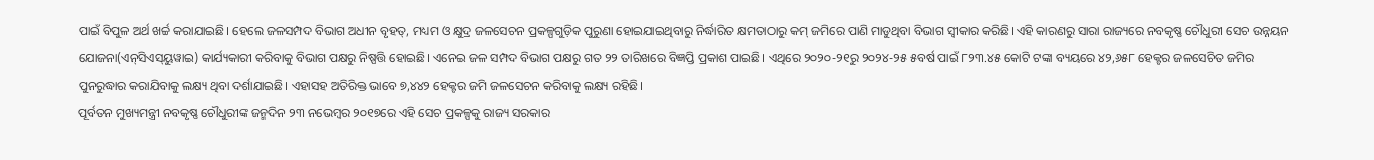ପାଇଁ ବିପୁଳ ଅର୍ଥ ଖର୍ଚ୍ଚ କରାଯାଇଛି। ହେଲେ ଜଳସମ୍ପଦ ବିଭାଗ ଅଧୀନ ବୃହତ୍‌, ମଧ୍ୟମ ଓ କ୍ଷୁଦ୍ର ଜଳସେଚନ ପ୍ରକଳ୍ପଗୁଡ଼ିକ ପୁରୁଣା ହୋଇଯାଇଥିବାରୁ ନିର୍ଦ୍ଧାରିତ କ୍ଷମତାଠାରୁ କମ୍‌ ଜମିରେ ପାଣି ମାଡୁଥିବା ବିଭାଗ ସ୍ବୀକାର କରିଛି। ଏହି କାରଣରୁ ସାରା ରାଜ୍ୟରେ ନବକୃଷ୍ଣ ଚୌଧୁରୀ ସେଚ ଉନ୍ନୟନ ଯୋଜନା(ଏନ୍‌ସିଏସ୍‌ୟୁୱାଇ) କାର୍ଯ୍ୟକାରୀ କରିବାକୁ ବିଭାଗ ପକ୍ଷରୁ ନିଷ୍ପତ୍ତି ହୋଇଛି। ଏନେଇ ଜଳ ସମ୍ପଦ ବିଭାଗ ପକ୍ଷରୁ ଗତ ୨୨ ତାରିଖରେ ବିଜ୍ଞପ୍ତି ପ୍ରକାଶ ପାଇଛି। ଏଥିରେ ୨୦୨୦-୨୧ରୁ ୨୦୨୪-୨୫ ୫ବର୍ଷ ପାଇଁ ୮୨୩.୪୫ କୋଟି ଟଙ୍କା ବ୍ୟୟରେ ୪୨,୬୫୮ ହେକ୍ଟର ଜଳସେଚିତ ଜମିର ପୁନରୁଦ୍ଧାର କରାଯିବାକୁ ଲକ୍ଷ୍ୟ ଥିବା ଦର୍ଶାଯାଇଛି। ଏହାସହ ଅତିରିକ୍ତ ଭାବେ ୭,୪୪୨ ହେକ୍ଟର ଜମି ଜଳସେଚନ କରିବାକୁ ଲକ୍ଷ୍ୟ ରହିଛି।
ପୂର୍ବତନ ମୁଖ୍ୟମନ୍ତ୍ରୀ ନବକୃଷ୍ଣ ଚୌଧୁରୀଙ୍କ ଜନ୍ମଦିନ ୨୩ ନଭେମ୍ବର ୨୦୧୭ରେ ଏହି ସେଚ ପ୍ରକଳ୍ପକୁ ରାଜ୍ୟ ସରକାର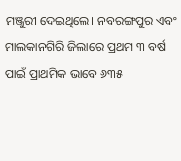ମଞ୍ଜୁରୀ ଦେଇଥିଲେ। ନବରଙ୍ଗପୁର ଏବଂ ମାଲକାନଗିରି ଜିଲାରେ ପ୍ରଥମ ୩ ବର୍ଷ ପାଇଁ ପ୍ରାଥମିକ ଭାବେ ୬୩୫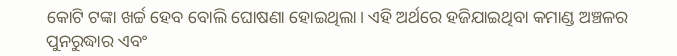କୋଟି ଟଙ୍କା ଖର୍ଚ୍ଚ ହେବ ବୋଲି ଘୋଷଣା ହୋଇଥିଲା। ଏହି ଅର୍ଥରେ ହଜିଯାଇଥିବା କମାଣ୍ଡ ଅଞ୍ଚଳର ପୁନରୁଦ୍ଧାର ଏବଂ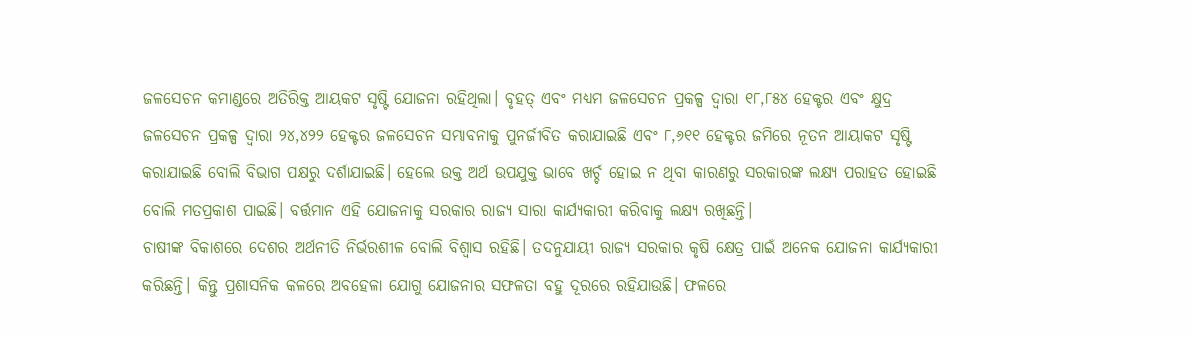ଜଳସେଚନ କମାଣ୍ଡରେ ଅତିରିକ୍ତ ଆୟକଟ ସୃଷ୍ଟି ଯୋଜନା ରହିଥିଲା। ବୃହତ୍‌ ଏବଂ ମଧ୍ୟମ ଜଳସେଚନ ପ୍ରକଳ୍ପ ଦ୍ୱାରା ୧୮,୮୫୪ ହେକ୍ଟର ଏବଂ କ୍ଷୁଦ୍ର ଜଳସେଚନ ପ୍ରକଳ୍ପ ଦ୍ୱାରା ୨୪,୪୨୨ ହେକ୍ଟର ଜଳସେଚନ ସମ୍ଭାବନାକୁ ପୁନର୍ଜୀବିତ କରାଯାଇଛି ଏବଂ ୮,୬୧୧ ହେକ୍ଟର ଜମିରେ ନୂତନ ଆୟାକଟ ସୃଷ୍ଟି କରାଯାଇଛି ବୋଲି ବିଭାଗ ପକ୍ଷରୁ ଦର୍ଶାଯାଇଛି। ହେଲେ ଉକ୍ତ ଅର୍ଥ ଉପଯୁକ୍ତ ଭାବେ ଖର୍ଚ୍ଚ ହୋଇ ନ ଥିବା କାରଣରୁ ସରକାରଙ୍କ ଲକ୍ଷ୍ୟ ପରାହତ ହୋଇଛି ବୋଲି ମତପ୍ରକାଶ ପାଇଛି। ବର୍ତ୍ତମାନ ଏହି ଯୋଜନାକୁ ସରକାର ରାଜ୍ୟ ସାରା କାର୍ଯ୍ୟକାରୀ କରିବାକୁ ଲକ୍ଷ୍ୟ ରଖିଛନ୍ତି।
ଚାଷୀଙ୍କ ବିକାଶରେ ଦେଶର ଅର୍ଥନୀତି ନିର୍ଭରଶୀଳ ବୋଲି ବିଶ୍ୱାସ ରହିଛି। ତଦନୁଯାୟୀ ରାଜ୍ୟ ସରକାର କୃଷି କ୍ଷେତ୍ର ପାଇଁ ଅନେକ ଯୋଜନା କାର୍ଯ୍ୟକାରୀ କରିଛନ୍ତି। କିନ୍ତୁ ପ୍ରଶାସନିକ କଳରେ ଅବହେଳା ଯୋଗୁ ଯୋଜନାର ସଫଳତା ବହୁ ଦୂରରେ ରହିଯାଉଛି। ଫଳରେ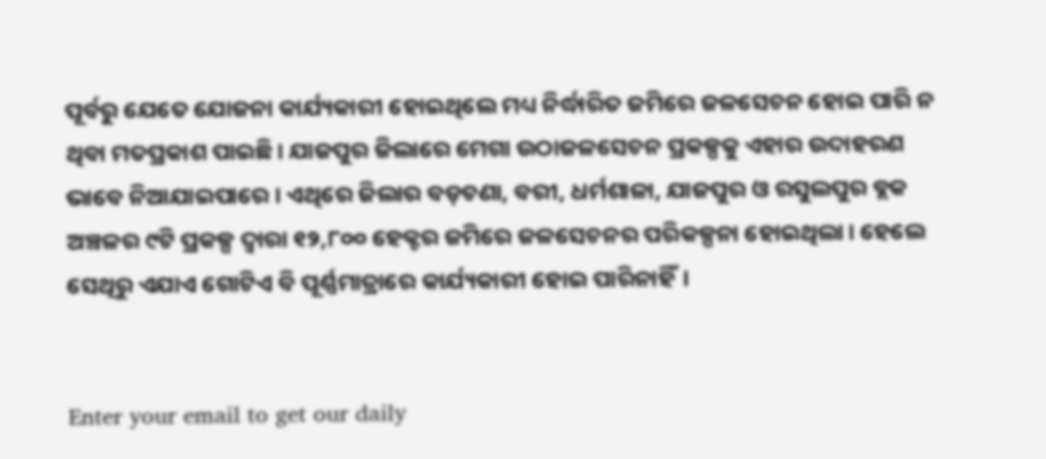ପୂର୍ବରୁ ଯେତେ ଯୋଜନା କାର୍ଯ୍ୟକାରୀ ହୋଇଥିଲେ ମଧ୍ୟ ନିର୍ଦ୍ଧାରିତ ଜମିରେ ଜଳସେଚନ ହୋଇ ପାରି ନ ଥିବା ମତପ୍ରକାଶ ପାଇଛି। ଯାଜପୁର ଜିଲାରେ ମେଗା ଉଠାଜଳସେଚନ ପ୍ରକଳ୍ପକୁ ଏହାର ଉଦାହରଣ ଭାବେ ନିଆଯାଇପାରେ। ଏଥିରେ ଜିଲାର ବଡ଼ଚଣା, ବରୀ, ଧର୍ମଶାଳା, ଯାଜପୁର ଓ ରସୁଲପୁର ବ୍ଲକ ଅଞ୍ଚଳର ୯ଟି ପ୍ରକଳ୍ପ ଦ୍ୱାରା ୧୨,୮୦୦ ହେକ୍ଟର ଜମିରେ ଜଳସେଚନର ପରିକଳ୍ପନା ହୋଇଥିଲା। ହେଲେ ସେଥିରୁ ଏଯାଏ ଗୋଟିଏ ବି ପୂର୍ଣ୍ଣମାତ୍ରାରେ କାର୍ଯ୍ୟକାରୀ ହୋଇ ପାରିନାହିଁ।


Enter your email to get our daily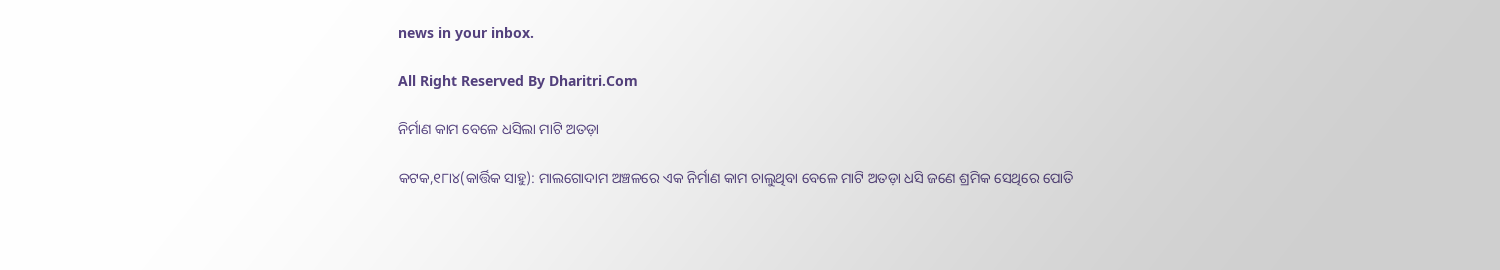news in your inbox.

All Right Reserved By Dharitri.Com

ନିର୍ମାଣ କାମ ବେଳେ ଧସିଲା ମାଟି ଅତଡ଼ା

କଟକ,୧୮ା୪(କାର୍ତ୍ତିକ ସାହୁ): ମାଲଗୋଦାମ ଅଞ୍ଚଳରେ ଏକ ନିର୍ମାଣ କାମ ଚାଲୁଥିବା ବେଳେ ମାଟି ଅତଡ଼ା ଧସି ଜଣେ ଶ୍ରମିକ ସେଥିରେ ପୋତି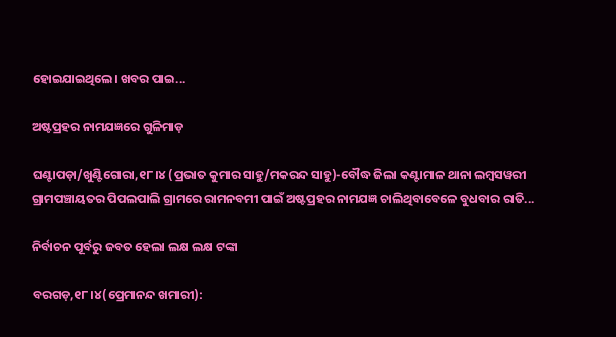ହୋଇଯାଇଥିଲେ। ଖବର ପାଇ...

ଅଷ୍ଟପ୍ରହର ନାମଯଜ୍ଞରେ ଗୁଳିମାଡ଼

ଘଣ୍ଟାପଡ଼ା/ଖୁଣ୍ଟିଗୋରା,୧୮।୪ (ପ୍ରଭାତ କୁମାର ସାହୁ/ମକରନ୍ଦ ସାହୁ)-ବୌଦ୍ଧ ଜିଲା କଣ୍ଟାମାଳ ଥାନା ଲମ୍ବସୱରୀ ଗ୍ରାମପଞ୍ଚାୟତର ପିପଲପାଲି ଗ୍ରାମରେ ରାମନବମୀ ପାଇଁ ଅଷ୍ଟପ୍ରହର ନାମଯଜ୍ଞ ଚାଲିଥିବାବେଳେ ବୁଧବାର ରାତି...

ନିର୍ବାଚନ ପୂର୍ବରୁ ଜବତ ହେଲା ଲକ୍ଷ ଲକ୍ଷ ଟଙ୍କା

ବରଗଡ଼,୧୮।୪(ପ୍ରେମାନନ୍ଦ ଖମାରୀ):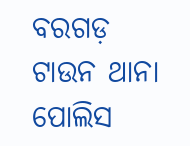ବରଗଡ଼ ଟାଉନ ଥାନା ପୋଲିସ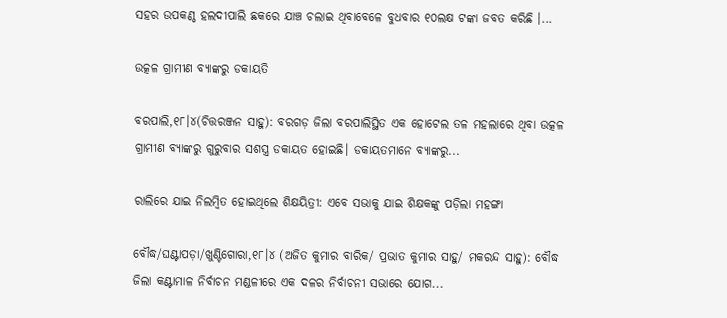ସହର ଉପକଣ୍ଠ ହଲଦୀପାଲି ଛକରେ ଯାଞ୍ଚ ଚଲାଇ ଥିବାବେଳେ ବୁଧବାର ୧୦ଲକ୍ଷ ଟଙ୍କା ଜବତ କରିଛି ।...

ଉତ୍କଳ ଗ୍ରାମୀଣ ବ୍ୟାଙ୍କରୁ ଡକାୟତି

ବରପାଲି,୧୮।୪(ଚିତ୍ତରଞ୍ଜନ ସାହୁ): ବରଗଡ଼ ଜିଲା ବରପାଲିସ୍ଥିତ ଏକ ହୋଟେଲ ତଳ ମହଲାରେ ଥିବା ଉତ୍କଳ ଗ୍ରାମୀଣ ବ୍ୟାଙ୍କରୁ ଗୁରୁବାର ସଶସ୍ତ୍ର ଡକାୟତ ହୋଇଛି। ଡକାୟତମାନେ ବ୍ୟାଙ୍କରୁ...

ରାଲିରେ ଯାଇ ନିଲମ୍ବିତ ହୋଇଥିଲେ ଶିକ୍ଷୟିତ୍ରୀ: ଏବେ ସଭାକୁ ଯାଇ ଶିକ୍ଷକଙ୍କୁ ପଡ଼ିଲା ମହଙ୍ଗା

ବୌଦ୍ଧ/ଘଣ୍ଟାପଡ଼ା/ଖୁଣ୍ଟିଗୋରା,୧୮।୪ (ଅଜିତ କୁମାର ବାରିକ/ ପ୍ରଭାତ କୁମାର ସାହୁ/ ମକରନ୍ଦ ସାହୁ): ବୌଦ୍ଧ ଜିଲା କଣ୍ଟାମାଳ ନିର୍ବାଚନ ମଣ୍ଡଳୀରେ ଏକ ଦଳର ନିର୍ବାଚନୀ ସଭାରେ ଯୋଗ...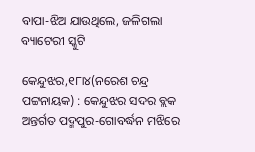ବାପା-ଝିଅ ଯାଉଥିଲେ, ଜଳିଗଲା ବ୍ୟାଟେରୀ ସ୍କୁଟି

କେନ୍ଦୁଝର,୧୮ା୪(ନରେଶ ଚନ୍ଦ୍ର ପଟ୍ଟନାୟକ) : କେନ୍ଦୁଝର ସଦର ବ୍ଲକ ଅନ୍ତର୍ଗତ ପଦ୍ମପୁର-ଗୋବର୍ଦ୍ଧନ ମଝିରେ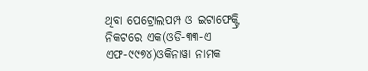ଥିବା ପେଟ୍ରୋଲପମ୍ପ ଓ ଇଟାଫେକ୍ଟ୍ରି ନିକଟରେ ଏକ(ଓଡି-୩୩-ଏ ଏଫ-୯୯୭୪)ଓକିନାୱା ନାମକ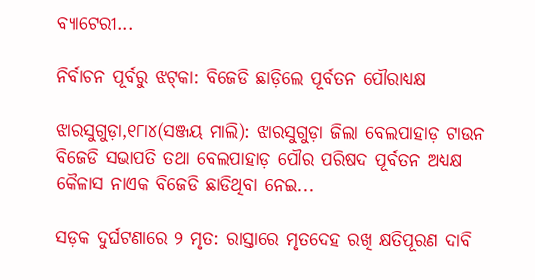ବ୍ୟାଟେରୀ...

ନିର୍ବାଚନ ପୂର୍ବରୁ ଝଟ୍‌କା: ବିଜେଡି ଛାଡ଼ିଲେ ପୂର୍ବତନ ପୌରାଧ୍ୟକ୍ଷ

ଝାରସୁଗୁଡ଼ା,୧୮ା୪(ସଞ୍ଜୟ ମାଲି): ଝାରସୁଗୁଡ଼ା ଜିଲା ବେଲପାହାଡ଼ ଟାଉନ ବିଜେଡି ସଭାପତି ତଥା ବେଲପାହାଡ଼ ପୌର ପରିଷଦ ପୂର୍ବତନ ଅଧ୍ୟକ୍ଷ କୈଳାସ ନାଏକ ବିଜେଡି ଛାଡିଥିବା ନେଇ...

ସଡ଼କ ଦୁର୍ଘଟଣାରେ ୨ ମୃତ: ରାସ୍ତାରେ ମୃତଦେହ ରଖି କ୍ଷତିପୂରଣ ଦାବି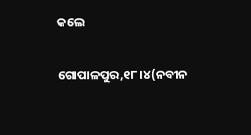କଲେ

ଗୋପାଳପୁର,୧୮।୪(ନବୀନ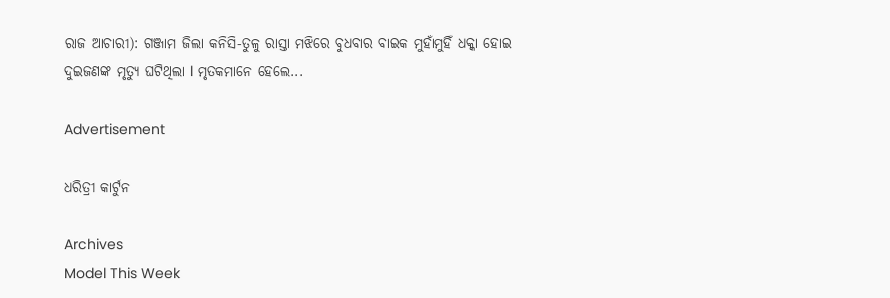ରାଜ ଆଚାରୀ): ଗଞ୍ଜାମ ଜିଲା କନିସି-ତୁଳୁ ରାସ୍ତା ମଝିରେ ବୁଧବାର ବାଇକ ମୁହାଁମୁହିଁ ଧକ୍କା ହୋଇ ଦୁଇଜଣଙ୍କ ମୃତ୍ୟୁ ଘଟିଥିଲା l ମୃତକମାନେ ହେଲେ...

Advertisement

ଧରିତ୍ରୀ କାର୍ଟୁନ

Archives
Model This Week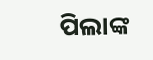ପିଲାଙ୍କ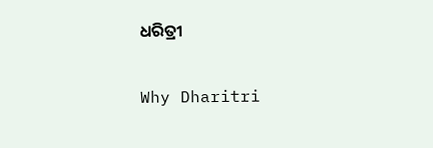ଧରିତ୍ରୀ

Why Dharitri